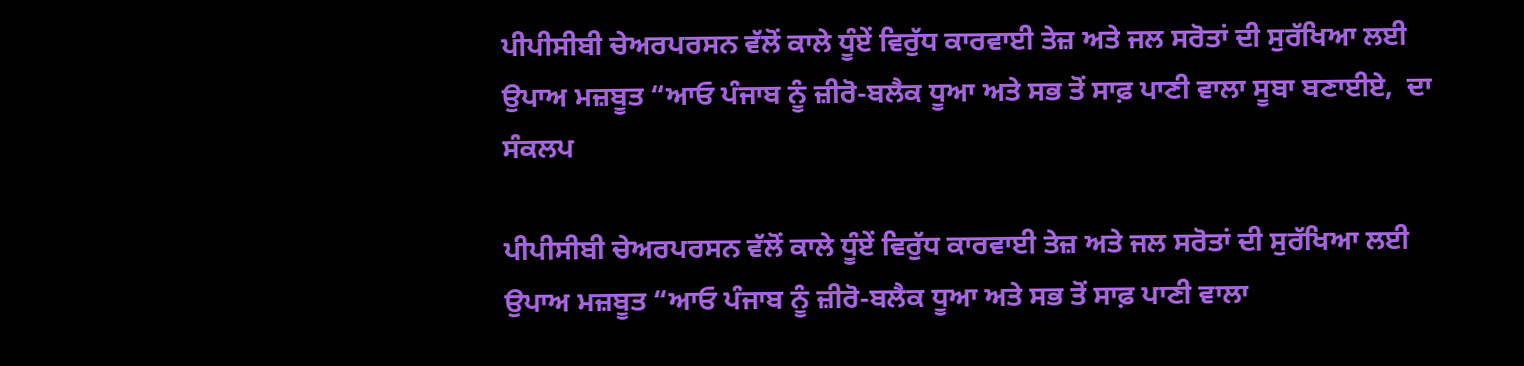ਪੀਪੀਸੀਬੀ ਚੇਅਰਪਰਸਨ ਵੱਲੋਂ ਕਾਲੇ ਧੂੰਏਂ ਵਿਰੁੱਧ ਕਾਰਵਾਈ ਤੇਜ਼ ਅਤੇ ਜਲ ਸਰੋਤਾਂ ਦੀ ਸੁਰੱਖਿਆ ਲਈ ਉਪਾਅ ਮਜ਼ਬੂਤ “ਆਓ ਪੰਜਾਬ ਨੂੰ ਜ਼ੀਰੋ-ਬਲੈਕ ਧੂਆ ਅਤੇ ਸਭ ਤੋਂ ਸਾਫ਼ ਪਾਣੀ ਵਾਲਾ ਸੂਬਾ ਬਣਾਈਏ,  ਦਾ ਸੰਕਲਪ

ਪੀਪੀਸੀਬੀ ਚੇਅਰਪਰਸਨ ਵੱਲੋਂ ਕਾਲੇ ਧੂੰਏਂ ਵਿਰੁੱਧ ਕਾਰਵਾਈ ਤੇਜ਼ ਅਤੇ ਜਲ ਸਰੋਤਾਂ ਦੀ ਸੁਰੱਖਿਆ ਲਈ ਉਪਾਅ ਮਜ਼ਬੂਤ “ਆਓ ਪੰਜਾਬ ਨੂੰ ਜ਼ੀਰੋ-ਬਲੈਕ ਧੂਆ ਅਤੇ ਸਭ ਤੋਂ ਸਾਫ਼ ਪਾਣੀ ਵਾਲਾ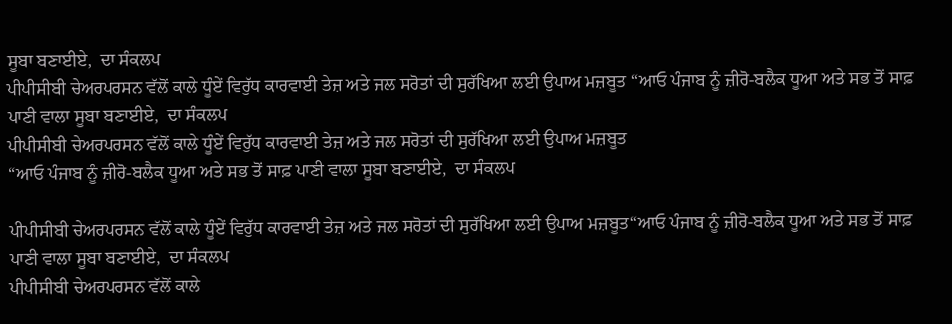ਸੂਬਾ ਬਣਾਈਏ,  ਦਾ ਸੰਕਲਪ
ਪੀਪੀਸੀਬੀ ਚੇਅਰਪਰਸਨ ਵੱਲੋਂ ਕਾਲੇ ਧੂੰਏਂ ਵਿਰੁੱਧ ਕਾਰਵਾਈ ਤੇਜ਼ ਅਤੇ ਜਲ ਸਰੋਤਾਂ ਦੀ ਸੁਰੱਖਿਆ ਲਈ ਉਪਾਅ ਮਜ਼ਬੂਤ “ਆਓ ਪੰਜਾਬ ਨੂੰ ਜ਼ੀਰੋ-ਬਲੈਕ ਧੂਆ ਅਤੇ ਸਭ ਤੋਂ ਸਾਫ਼ ਪਾਣੀ ਵਾਲਾ ਸੂਬਾ ਬਣਾਈਏ,  ਦਾ ਸੰਕਲਪ
ਪੀਪੀਸੀਬੀ ਚੇਅਰਪਰਸਨ ਵੱਲੋਂ ਕਾਲੇ ਧੂੰਏਂ ਵਿਰੁੱਧ ਕਾਰਵਾਈ ਤੇਜ਼ ਅਤੇ ਜਲ ਸਰੋਤਾਂ ਦੀ ਸੁਰੱਖਿਆ ਲਈ ਉਪਾਅ ਮਜ਼ਬੂਤ
“ਆਓ ਪੰਜਾਬ ਨੂੰ ਜ਼ੀਰੋ-ਬਲੈਕ ਧੂਆ ਅਤੇ ਸਭ ਤੋਂ ਸਾਫ਼ ਪਾਣੀ ਵਾਲਾ ਸੂਬਾ ਬਣਾਈਏ,  ਦਾ ਸੰਕਲਪ

ਪੀਪੀਸੀਬੀ ਚੇਅਰਪਰਸਨ ਵੱਲੋਂ ਕਾਲੇ ਧੂੰਏਂ ਵਿਰੁੱਧ ਕਾਰਵਾਈ ਤੇਜ਼ ਅਤੇ ਜਲ ਸਰੋਤਾਂ ਦੀ ਸੁਰੱਖਿਆ ਲਈ ਉਪਾਅ ਮਜ਼ਬੂਤ“ਆਓ ਪੰਜਾਬ ਨੂੰ ਜ਼ੀਰੋ-ਬਲੈਕ ਧੂਆ ਅਤੇ ਸਭ ਤੋਂ ਸਾਫ਼ ਪਾਣੀ ਵਾਲਾ ਸੂਬਾ ਬਣਾਈਏ,  ਦਾ ਸੰਕਲਪ
ਪੀਪੀਸੀਬੀ ਚੇਅਰਪਰਸਨ ਵੱਲੋਂ ਕਾਲੇ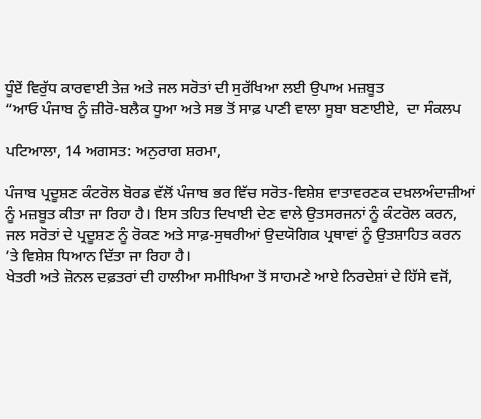ਧੂੰਏਂ ਵਿਰੁੱਧ ਕਾਰਵਾਈ ਤੇਜ਼ ਅਤੇ ਜਲ ਸਰੋਤਾਂ ਦੀ ਸੁਰੱਖਿਆ ਲਈ ਉਪਾਅ ਮਜ਼ਬੂਤ
“ਆਓ ਪੰਜਾਬ ਨੂੰ ਜ਼ੀਰੋ-ਬਲੈਕ ਧੂਆ ਅਤੇ ਸਭ ਤੋਂ ਸਾਫ਼ ਪਾਣੀ ਵਾਲਾ ਸੂਬਾ ਬਣਾਈਏ,  ਦਾ ਸੰਕਲਪ

ਪਟਿਆਲਾ, 14 ਅਗਸਤ: ਅਨੁਰਾਗ ਸ਼ਰਮਾ,

ਪੰਜਾਬ ਪ੍ਰਦੂਸ਼ਣ ਕੰਟਰੋਲ ਬੋਰਡ ਵੱਲੋਂ ਪੰਜਾਬ ਭਰ ਵਿੱਚ ਸਰੋਤ-ਵਿਸ਼ੇਸ਼ ਵਾਤਾਵਰਣਕ ਦਖ਼ਲਅੰਦਾਜ਼ੀਆਂ ਨੂੰ ਮਜ਼ਬੂਤ ਕੀਤਾ ਜਾ ਰਿਹਾ ਹੈ। ਇਸ ਤਹਿਤ ਦਿਖਾਈ ਦੇਣ ਵਾਲੇ ਉਤਸਰਜਨਾਂ ਨੂੰ ਕੰਟਰੋਲ ਕਰਨ, ਜਲ ਸਰੋਤਾਂ ਦੇ ਪ੍ਰਦੂਸ਼ਣ ਨੂੰ ਰੋਕਣ ਅਤੇ ਸਾਫ਼-ਸੁਥਰੀਆਂ ਉਦਯੋਗਿਕ ਪ੍ਰਥਾਵਾਂ ਨੂੰ ਉਤਸ਼ਾਹਿਤ ਕਰਨ ’ਤੇ ਵਿਸ਼ੇਸ਼ ਧਿਆਨ ਦਿੱਤਾ ਜਾ ਰਿਹਾ ਹੈ।
ਖੇਤਰੀ ਅਤੇ ਜ਼ੋਨਲ ਦਫ਼ਤਰਾਂ ਦੀ ਹਾਲੀਆ ਸਮੀਖਿਆ ਤੋਂ ਸਾਹਮਣੇ ਆਏ ਨਿਰਦੇਸ਼ਾਂ ਦੇ ਹਿੱਸੇ ਵਜੋਂ,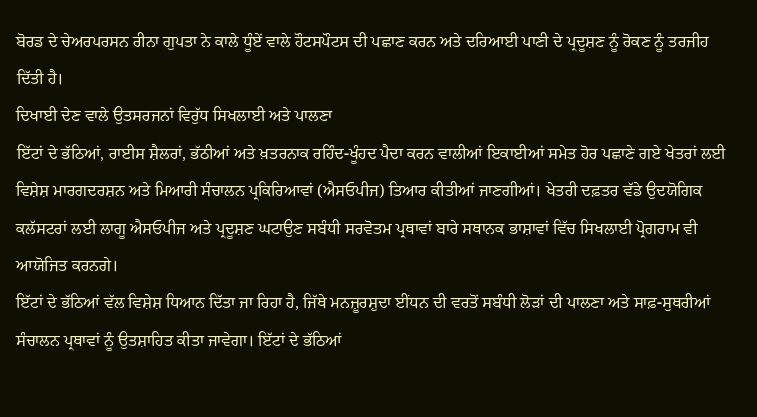ਬੋਰਡ ਦੇ ਚੇਅਰਪਰਸਨ ਰੀਨਾ ਗੁਪਤਾ ਨੇ ਕਾਲੇ ਧੂੰਏਂ ਵਾਲੇ ਹੌਟਸਪੌਟਸ ਦੀ ਪਛਾਣ ਕਰਨ ਅਤੇ ਦਰਿਆਈ ਪਾਣੀ ਦੇ ਪ੍ਰਦੂਸ਼ਣ ਨੂੰ ਰੋਕਣ ਨੂੰ ਤਰਜੀਹ ਦਿੱਤੀ ਹੈ।
ਦਿਖਾਈ ਦੇਣ ਵਾਲੇ ਉਤਸਰਜਨਾਂ ਵਿਰੁੱਧ ਸਿਖਲਾਈ ਅਤੇ ਪਾਲਣਾ
ਇੱਟਾਂ ਦੇ ਭੱਠਿਆਂ, ਰਾਈਸ ਸ਼ੈਲਰਾਂ, ਭੱਠੀਆਂ ਅਤੇ ਖ਼ਤਰਨਾਕ ਰਹਿੰਦ-ਖੂੰਹਦ ਪੈਦਾ ਕਰਨ ਵਾਲੀਆਂ ਇਕਾਈਆਂ ਸਮੇਤ ਹੋਰ ਪਛਾਣੇ ਗਏ ਖੇਤਰਾਂ ਲਈ ਵਿਸ਼ੇਸ਼ ਮਾਰਗਦਰਸ਼ਨ ਅਤੇ ਮਿਆਰੀ ਸੰਚਾਲਨ ਪ੍ਰਕਿਰਿਆਵਾਂ (ਐਸਓਪੀਜ) ਤਿਆਰ ਕੀਤੀਆਂ ਜਾਣਗੀਆਂ। ਖੇਤਰੀ ਦਫ਼ਤਰ ਵੱਡੇ ਉਦਯੋਗਿਕ ਕਲੱਸਟਰਾਂ ਲਈ ਲਾਗੂ ਐਸਓਪੀਜ ਅਤੇ ਪ੍ਰਦੂਸ਼ਣ ਘਟਾਉਣ ਸਬੰਧੀ ਸਰਵੋਤਮ ਪ੍ਰਥਾਵਾਂ ਬਾਰੇ ਸਥਾਨਕ ਭਾਸ਼ਾਵਾਂ ਵਿੱਚ ਸਿਖਲਾਈ ਪ੍ਰੋਗਰਾਮ ਵੀ ਆਯੋਜਿਤ ਕਰਨਗੇ।
ਇੱਟਾਂ ਦੇ ਭੱਠਿਆਂ ਵੱਲ ਵਿਸ਼ੇਸ਼ ਧਿਆਨ ਦਿੱਤਾ ਜਾ ਰਿਹਾ ਹੈ, ਜਿੱਥੇ ਮਨਜ਼ੂਰਸ਼ੁਦਾ ਈਂਧਨ ਦੀ ਵਰਤੋਂ ਸਬੰਧੀ ਲੋੜਾਂ ਦੀ ਪਾਲਣਾ ਅਤੇ ਸਾਫ਼-ਸੁਥਰੀਆਂ ਸੰਚਾਲਨ ਪ੍ਰਥਾਵਾਂ ਨੂੰ ਉਤਸ਼ਾਹਿਤ ਕੀਤਾ ਜਾਵੇਗਾ। ਇੱਟਾਂ ਦੇ ਭੱਠਿਆਂ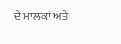ਦੇ ਮਾਲਕਾਂ ਅਤੇ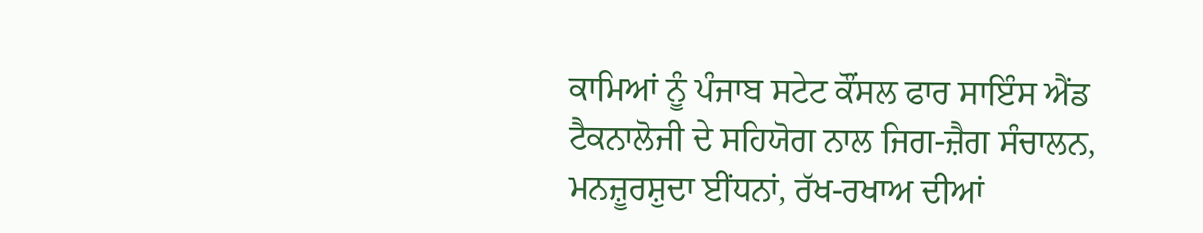ਕਾਮਿਆਂ ਨੂੰ ਪੰਜਾਬ ਸਟੇਟ ਕੌਂਸਲ ਫਾਰ ਸਾਇੰਸ ਐਂਡ ਟੈਕਨਾਲੋਜੀ ਦੇ ਸਹਿਯੋਗ ਨਾਲ ਜਿਗ-ਜ਼ੈਗ ਸੰਚਾਲਨ, ਮਨਜ਼ੂਰਸ਼ੁਦਾ ਈਂਧਨਾਂ, ਰੱਖ-ਰਖਾਅ ਦੀਆਂ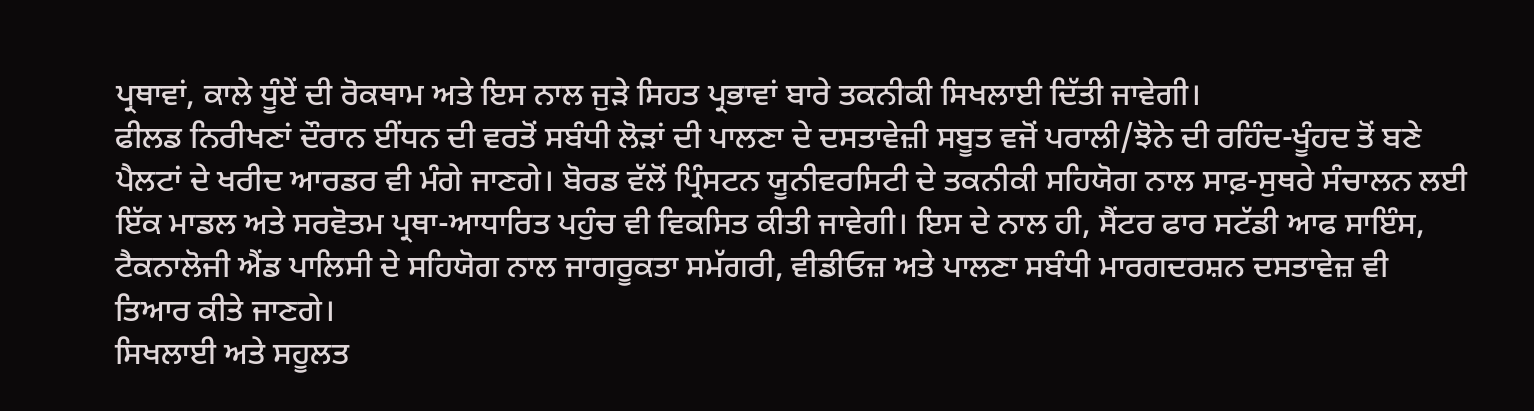ਪ੍ਰਥਾਵਾਂ, ਕਾਲੇ ਧੂੰਏਂ ਦੀ ਰੋਕਥਾਮ ਅਤੇ ਇਸ ਨਾਲ ਜੁੜੇ ਸਿਹਤ ਪ੍ਰਭਾਵਾਂ ਬਾਰੇ ਤਕਨੀਕੀ ਸਿਖਲਾਈ ਦਿੱਤੀ ਜਾਵੇਗੀ।
ਫੀਲਡ ਨਿਰੀਖਣਾਂ ਦੌਰਾਨ ਈਂਧਨ ਦੀ ਵਰਤੋਂ ਸਬੰਧੀ ਲੋੜਾਂ ਦੀ ਪਾਲਣਾ ਦੇ ਦਸਤਾਵੇਜ਼ੀ ਸਬੂਤ ਵਜੋਂ ਪਰਾਲੀ/ਝੋਨੇ ਦੀ ਰਹਿੰਦ-ਖੂੰਹਦ ਤੋਂ ਬਣੇ ਪੈਲਟਾਂ ਦੇ ਖਰੀਦ ਆਰਡਰ ਵੀ ਮੰਗੇ ਜਾਣਗੇ। ਬੋਰਡ ਵੱਲੋਂ ਪ੍ਰਿੰਸਟਨ ਯੂਨੀਵਰਸਿਟੀ ਦੇ ਤਕਨੀਕੀ ਸਹਿਯੋਗ ਨਾਲ ਸਾਫ਼-ਸੁਥਰੇ ਸੰਚਾਲਨ ਲਈ ਇੱਕ ਮਾਡਲ ਅਤੇ ਸਰਵੋਤਮ ਪ੍ਰਥਾ-ਆਧਾਰਿਤ ਪਹੁੰਚ ਵੀ ਵਿਕਸਿਤ ਕੀਤੀ ਜਾਵੇਗੀ। ਇਸ ਦੇ ਨਾਲ ਹੀ, ਸੈਂਟਰ ਫਾਰ ਸਟੱਡੀ ਆਫ ਸਾਇੰਸ, ਟੈਕਨਾਲੋਜੀ ਐਂਡ ਪਾਲਿਸੀ ਦੇ ਸਹਿਯੋਗ ਨਾਲ ਜਾਗਰੂਕਤਾ ਸਮੱਗਰੀ, ਵੀਡੀਓਜ਼ ਅਤੇ ਪਾਲਣਾ ਸਬੰਧੀ ਮਾਰਗਦਰਸ਼ਨ ਦਸਤਾਵੇਜ਼ ਵੀ ਤਿਆਰ ਕੀਤੇ ਜਾਣਗੇ।
ਸਿਖਲਾਈ ਅਤੇ ਸਹੂਲਤ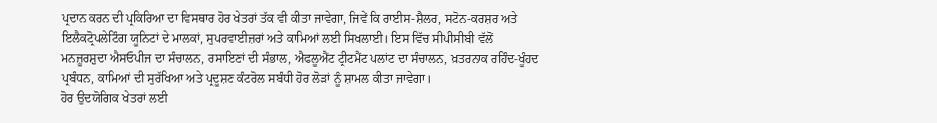ਪ੍ਰਦਾਨ ਕਰਨ ਦੀ ਪ੍ਰਕਿਰਿਆ ਦਾ ਵਿਸਥਾਰ ਹੋਰ ਖੇਤਰਾਂ ਤੱਕ ਵੀ ਕੀਤਾ ਜਾਵੇਗਾ, ਜਿਵੇਂ ਕਿ ਰਾਈਸ-ਸ਼ੈਲਰ, ਸਟੋਨ-ਕਰਸ਼ਰ ਅਤੇ ਇਲੈਕਟ੍ਰੋਪਲੇਟਿੰਗ ਯੂਨਿਟਾਂ ਦੇ ਮਾਲਕਾਂ, ਸੁਪਰਵਾਈਜ਼ਰਾਂ ਅਤੇ ਕਾਮਿਆਂ ਲਈ ਸਿਖਲਾਈ। ਇਸ ਵਿੱਚ ਸੀਪੀਸੀਬੀ ਵੱਲੋਂ ਮਨਜ਼ੂਰਸ਼ੁਦਾ ਐਸਓਪੀਜ ਦਾ ਸੰਚਾਲਨ, ਰਸਾਇਣਾਂ ਦੀ ਸੰਭਾਲ, ਐਫਲੂਐਂਟ ਟ੍ਰੀਟਮੈਂਟ ਪਲਾਂਟ ਦਾ ਸੰਚਾਲਨ, ਖ਼ਤਰਨਾਕ ਰਹਿੰਦ-ਖੂੰਹਦ ਪ੍ਰਬੰਧਨ, ਕਾਮਿਆਂ ਦੀ ਸੁਰੱਖਿਆ ਅਤੇ ਪ੍ਰਦੂਸ਼ਣ ਕੰਟਰੋਲ ਸਬੰਧੀ ਹੋਰ ਲੋੜਾਂ ਨੂੰ ਸ਼ਾਮਲ ਕੀਤਾ ਜਾਵੇਗਾ।
ਹੋਰ ਉਦਯੋਗਿਕ ਖੇਤਰਾਂ ਲਈ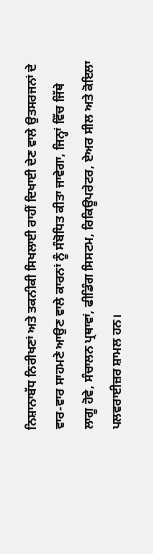ਨਿਸ਼ਾਨਾਬੱਧ ਨਿਰੀਖਣਾਂ ਅਤੇ ਤਕਨੀਕੀ ਸਿਖਲਾਈ ਰਾਹੀਂ ਦਿਖਾਈ ਦੇਣ ਵਾਲੇ ਉਤਸਰਜਨਾਂ ਦੇ ਵਾਰ-ਵਾਰ ਸਾਹਮਣੇ ਆਉਣ ਵਾਲੇ ਕਾਰਨਾਂ ਨੂੰ ਸੰਬੋਧਿਤ ਕੀਤਾ ਜਾਵੇਗਾ, ਜਿਨ੍ਹਾਂ ਵਿੱਚ ਜਿੱਥੇ ਲਾਗੂ ਹੋਵੇ, ਸੰਚਾਲਨ ਪ੍ਰਥਾਵਾਂ, ਫੀਡਿੰਗ ਸਿਸਟਮ, ਰਿਕਿਊਪਰੇਟਰ, ਏਅਰ ਸੀਲ ਅਤੇ ਕੋਇਲਾ ਪਲਵਰਾਈਜ਼ਰ ਸ਼ਾਮਲ ਹਨ।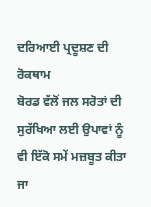ਦਰਿਆਈ ਪ੍ਰਦੂਸ਼ਣ ਦੀ ਰੋਕਥਾਮ
ਬੋਰਡ ਵੱਲੋਂ ਜਲ ਸਰੋਤਾਂ ਦੀ ਸੁਰੱਖਿਆ ਲਈ ਉਪਾਵਾਂ ਨੂੰ ਵੀ ਇੱਕੋ ਸਮੇਂ ਮਜ਼ਬੂਤ ਕੀਤਾ ਜਾ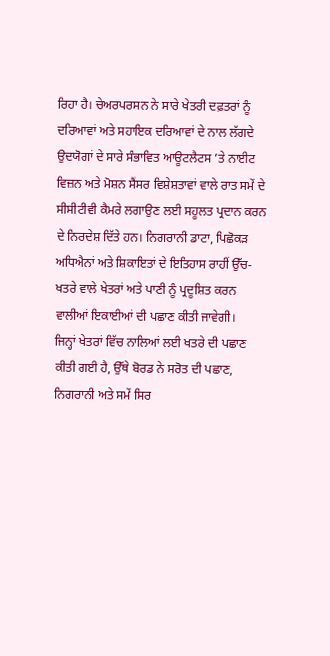ਰਿਹਾ ਹੈ। ਚੇਅਰਪਰਸਨ ਨੇ ਸਾਰੇ ਖੇਤਰੀ ਦਫ਼ਤਰਾਂ ਨੂੰ ਦਰਿਆਵਾਂ ਅਤੇ ਸਹਾਇਕ ਦਰਿਆਵਾਂ ਦੇ ਨਾਲ ਲੱਗਦੇ ਉਦਯੋਗਾਂ ਦੇ ਸਾਰੇ ਸੰਭਾਵਿਤ ਆਊਟਲੈਟਸ ’ਤੇ ਨਾਈਟ ਵਿਜ਼ਨ ਅਤੇ ਮੋਸ਼ਨ ਸੈਂਸਰ ਵਿਸ਼ੇਸ਼ਤਾਵਾਂ ਵਾਲੇ ਰਾਤ ਸਮੇਂ ਦੇ ਸੀਸੀਟੀਵੀ ਕੈਮਰੇ ਲਗਾਉਣ ਲਈ ਸਹੂਲਤ ਪ੍ਰਦਾਨ ਕਰਨ ਦੇ ਨਿਰਦੇਸ਼ ਦਿੱਤੇ ਹਨ। ਨਿਗਰਾਨੀ ਡਾਟਾ, ਪਿਛੋਕੜ ਅਧਿਐਨਾਂ ਅਤੇ ਸ਼ਿਕਾਇਤਾਂ ਦੇ ਇਤਿਹਾਸ ਰਾਹੀਂ ਉੱਚ-ਖਤਰੇ ਵਾਲੇ ਖੇਤਰਾਂ ਅਤੇ ਪਾਣੀ ਨੂੰ ਪ੍ਰਦੂਸ਼ਿਤ ਕਰਨ ਵਾਲੀਆਂ ਇਕਾਈਆਂ ਦੀ ਪਛਾਣ ਕੀਤੀ ਜਾਵੇਗੀ।
ਜਿਨ੍ਹਾਂ ਖੇਤਰਾਂ ਵਿੱਚ ਨਾਲਿਆਂ ਲਈ ਖਤਰੇ ਦੀ ਪਛਾਣ ਕੀਤੀ ਗਈ ਹੈ, ਉੱਥੇ ਬੋਰਡ ਨੇ ਸਰੋਤ ਦੀ ਪਛਾਣ, ਨਿਗਰਾਨੀ ਅਤੇ ਸਮੇਂ ਸਿਰ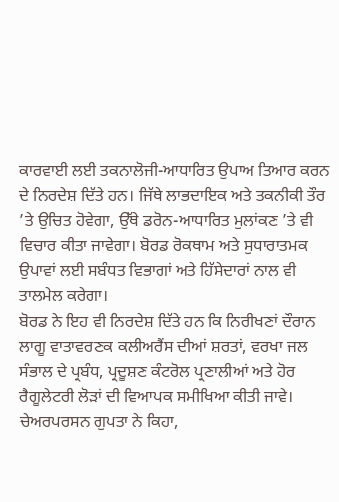ਕਾਰਵਾਈ ਲਈ ਤਕਨਾਲੋਜੀ-ਆਧਾਰਿਤ ਉਪਾਅ ਤਿਆਰ ਕਰਨ ਦੇ ਨਿਰਦੇਸ਼ ਦਿੱਤੇ ਹਨ। ਜਿੱਥੇ ਲਾਭਦਾਇਕ ਅਤੇ ਤਕਨੀਕੀ ਤੌਰ ’ਤੇ ਉਚਿਤ ਹੋਵੇਗਾ, ਉੱਥੇ ਡਰੋਨ-ਆਧਾਰਿਤ ਮੁਲਾਂਕਣ ’ਤੇ ਵੀ ਵਿਚਾਰ ਕੀਤਾ ਜਾਵੇਗਾ। ਬੋਰਡ ਰੋਕਥਾਮ ਅਤੇ ਸੁਧਾਰਾਤਮਕ ਉਪਾਵਾਂ ਲਈ ਸਬੰਧਤ ਵਿਭਾਗਾਂ ਅਤੇ ਹਿੱਸੇਦਾਰਾਂ ਨਾਲ ਵੀ ਤਾਲਮੇਲ ਕਰੇਗਾ।
ਬੋਰਡ ਨੇ ਇਹ ਵੀ ਨਿਰਦੇਸ਼ ਦਿੱਤੇ ਹਨ ਕਿ ਨਿਰੀਖਣਾਂ ਦੌਰਾਨ ਲਾਗੂ ਵਾਤਾਵਰਣਕ ਕਲੀਅਰੈਂਸ ਦੀਆਂ ਸ਼ਰਤਾਂ, ਵਰਖਾ ਜਲ ਸੰਭਾਲ ਦੇ ਪ੍ਰਬੰਧ, ਪ੍ਰਦੂਸ਼ਣ ਕੰਟਰੋਲ ਪ੍ਰਣਾਲੀਆਂ ਅਤੇ ਹੋਰ ਰੈਗੂਲੇਟਰੀ ਲੋੜਾਂ ਦੀ ਵਿਆਪਕ ਸਮੀਖਿਆ ਕੀਤੀ ਜਾਵੇ।
ਚੇਅਰਪਰਸਨ ਗੁਪਤਾ ਨੇ ਕਿਹਾ,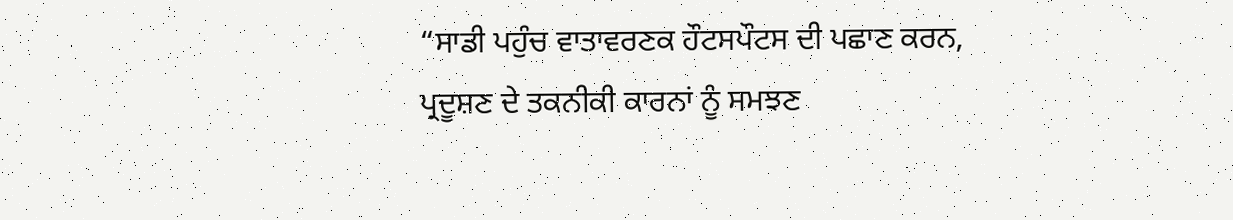“ਸਾਡੀ ਪਹੁੰਚ ਵਾਤਾਵਰਣਕ ਹੌਟਸਪੌਟਸ ਦੀ ਪਛਾਣ ਕਰਨ, ਪ੍ਰਦੂਸ਼ਣ ਦੇ ਤਕਨੀਕੀ ਕਾਰਨਾਂ ਨੂੰ ਸਮਝਣ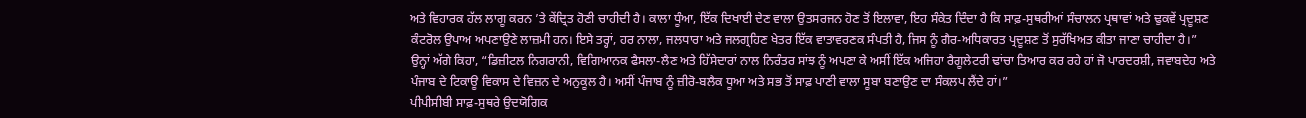ਅਤੇ ਵਿਹਾਰਕ ਹੱਲ ਲਾਗੂ ਕਰਨ ’ਤੇ ਕੇਂਦ੍ਰਿਤ ਹੋਣੀ ਚਾਹੀਦੀ ਹੈ। ਕਾਲਾ ਧੂੰਆ, ਇੱਕ ਦਿਖਾਈ ਦੇਣ ਵਾਲਾ ਉਤਸਰਜਨ ਹੋਣ ਤੋਂ ਇਲਾਵਾ, ਇਹ ਸੰਕੇਤ ਦਿੰਦਾ ਹੈ ਕਿ ਸਾਫ਼-ਸੁਥਰੀਆਂ ਸੰਚਾਲਨ ਪ੍ਰਥਾਵਾਂ ਅਤੇ ਢੁਕਵੇਂ ਪ੍ਰਦੂਸ਼ਣ ਕੰਟਰੋਲ ਉਪਾਅ ਅਪਣਾਉਣੇ ਲਾਜ਼ਮੀ ਹਨ। ਇਸੇ ਤਰ੍ਹਾਂ, ਹਰ ਨਾਲਾ, ਜਲਧਾਰਾ ਅਤੇ ਜਲਗ੍ਰਹਿਣ ਖੇਤਰ ਇੱਕ ਵਾਤਾਵਰਣਕ ਸੰਪਤੀ ਹੈ, ਜਿਸ ਨੂੰ ਗੈਰ-ਅਧਿਕਾਰਤ ਪ੍ਰਦੂਸ਼ਣ ਤੋਂ ਸੁਰੱਖਿਅਤ ਕੀਤਾ ਜਾਣਾ ਚਾਹੀਦਾ ਹੈ।”
ਉਨ੍ਹਾਂ ਅੱਗੇ ਕਿਹਾ, “ਡਿਜ਼ੀਟਲ ਨਿਗਰਾਨੀ, ਵਿਗਿਆਨਕ ਫੈਸਲਾ-ਲੈਣ ਅਤੇ ਹਿੱਸੇਦਾਰਾਂ ਨਾਲ ਨਿਰੰਤਰ ਸਾਂਝ ਨੂੰ ਅਪਣਾ ਕੇ ਅਸੀਂ ਇੱਕ ਅਜਿਹਾ ਰੈਗੂਲੇਟਰੀ ਢਾਂਚਾ ਤਿਆਰ ਕਰ ਰਹੇ ਹਾਂ ਜੋ ਪਾਰਦਰਸ਼ੀ, ਜਵਾਬਦੇਹ ਅਤੇ ਪੰਜਾਬ ਦੇ ਟਿਕਾਊ ਵਿਕਾਸ ਦੇ ਵਿਜ਼ਨ ਦੇ ਅਨੁਕੂਲ ਹੈ। ਅਸੀਂ ਪੰਜਾਬ ਨੂੰ ਜ਼ੀਰੋ-ਬਲੈਕ ਧੂਆ ਅਤੇ ਸਭ ਤੋਂ ਸਾਫ਼ ਪਾਣੀ ਵਾਲਾ ਸੂਬਾ ਬਣਾਉਣ ਦਾ ਸੰਕਲਪ ਲੈਂਦੇ ਹਾਂ।”
ਪੀਪੀਸੀਬੀ ਸਾਫ਼-ਸੁਥਰੇ ਉਦਯੋਗਿਕ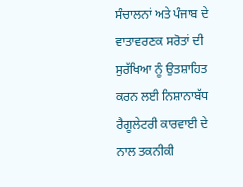ਸੰਚਾਲਨਾਂ ਅਤੇ ਪੰਜਾਬ ਦੇ ਵਾਤਾਵਰਣਕ ਸਰੋਤਾਂ ਦੀ ਸੁਰੱਖਿਆ ਨੂੰ ਉਤਸ਼ਾਹਿਤ ਕਰਨ ਲਈ ਨਿਸ਼ਾਨਾਬੱਧ ਰੈਗੂਲੇਟਰੀ ਕਾਰਵਾਈ ਦੇ ਨਾਲ ਤਕਨੀਕੀ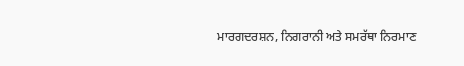ਮਾਰਗਦਰਸ਼ਨ, ਨਿਗਰਾਨੀ ਅਤੇ ਸਮਰੱਥਾ ਨਿਰਮਾਣ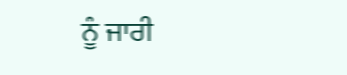ਨੂੰ ਜਾਰੀ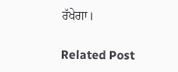ਰੱਖੇਗਾ।

Related Post